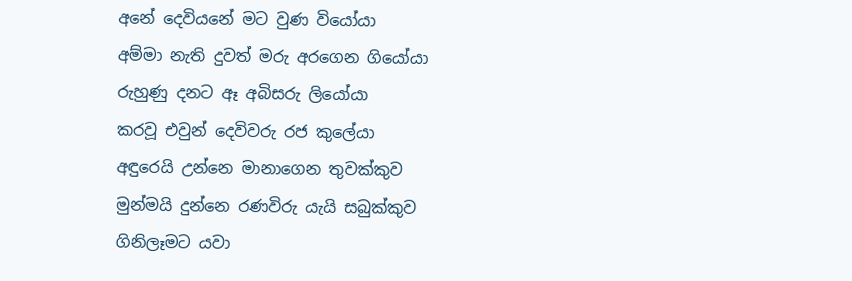අනේ දෙවියනේ මට වුණ වියෝයා
අම්මා නැති දුවත් මරු අරගෙන ගියෝයා
රුහුණු දනට ඈ අබිසරු ලියෝයා
කරවූ එවුන් දෙවිවරු රජ කුලේයා
අඳුරෙයි උන්නෙ මානාගෙන තුවක්කුව
මුන්මයි දුන්නෙ රණවිරු යැයි සබුක්කුව
ගිනිලෑමට යවා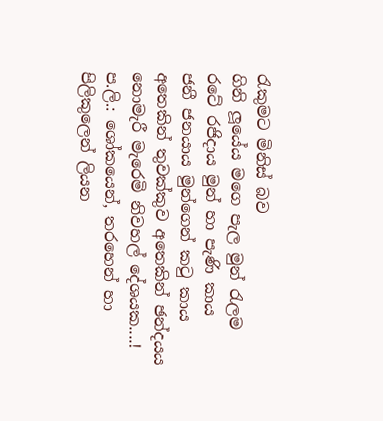රැකුමට මිනිස් බව
ගිනි ලූයේය මගෙ පැල මුන් රැලම
රටේ රජිදාය මුන් හා පැණි කාය
ජනී ජනයාය මුන්ගෙන් කටු කාය
අතෙකින් තුවක්කුව අතෙකින් ඡන්දයය
නොමැරී මැරෙමි නිවහල් දේශයක....!
ප.ලි.: ශෝකයෙන්, තරහෙන් හා පිලිකුලෙන් ලියන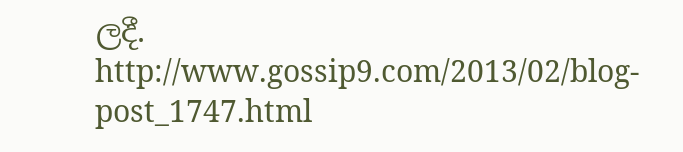ලදී.
http://www.gossip9.com/2013/02/blog-post_1747.html